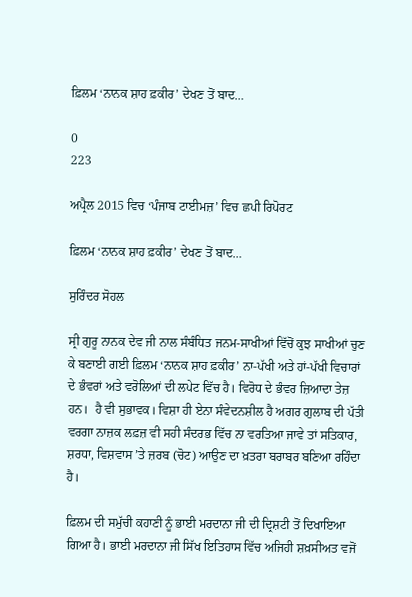ਫ਼ਿਲਮ ‘ਨਾਨਕ ਸ਼ਾਹ ਫ਼ਕੀਰ’ ਦੇਖਣ ਤੋਂ ਬਾਦ…

0
223

ਅਪ੍ਰੈਲ 2015 ਵਿਚ ‘ਪੰਜਾਬ ਟਾਈਮਜ਼’ ਵਿਚ ਛਪੀ ਰਿਪੋਰਟ

ਫ਼ਿਲਮ ‘ਨਾਨਕ ਸ਼ਾਹ ਫ਼ਕੀਰ’ ਦੇਖਣ ਤੋਂ ਬਾਦ…

ਸੁਰਿੰਦਰ ਸੋਹਲ

ਸ੍ਰੀ ਗੁਰੂ ਨਾਨਕ ਦੇਵ ਜੀ ਨਾਲ ਸੰਬੰਧਿਤ ਜਨਮ-ਸਾਖੀਆਂ ਵਿੱਚੋਂ ਕੁਝ ਸਾਖੀਆਂ ਚੁਣ ਕੇ ਬਣਾਈ ਗਈ ਫ਼ਿਲਮ ‘ਨਾਨਕ ਸ਼ਾਹ ਫ਼ਕੀਰ’ ਨਾ-ਪੱਖੀ ਅਤੇ ਹਾਂ-ਪੱਖੀ ਵਿਚਾਰਾਂ ਦੇ ਭੰਵਰਾਂ ਅਤੇ ਵਰੋਲਿਆਂ ਦੀ ਲਪੇਟ ਵਿੱਚ ਹੈ। ਵਿਰੋਧ ਦੇ ਭੰਵਰ ਜ਼ਿਆਦਾ ਤੇਜ਼ ਹਨ।  ਹੈ ਵੀ ਸੁਭਾਵਕ। ਵਿਸ਼ਾ ਹੀ ਏਨਾ ਸੰਵੇਦਨਸ਼ੀਲ ਹੈ ਅਗਰ ਗੁਲਾਬ ਦੀ ਪੱਤੀ ਵਰਗਾ ਨਾਜ਼ਕ ਲਫ਼ਜ਼ ਵੀ ਸਹੀ ਸੰਦਰਭ ਵਿੱਚ ਨਾ ਵਰਤਿਆ ਜਾਵੇ ਤਾਂ ਸਤਿਕਾਰ, ਸ਼ਰਧਾ, ਵਿਸ਼ਵਾਸ ’ਤੇ ਜ਼ਰਬ (ਚੋਟ) ਆਉਣ ਦਾ ਖ਼ਤਰਾ ਬਰਾਬਰ ਬਣਿਆ ਰਹਿੰਦਾ ਹੈ।

ਫ਼ਿਲਮ ਦੀ ਸਮੁੱਚੀ ਕਹਾਣੀ ਨੂੰ ਭਾਈ ਮਰਦਾਨਾ ਜੀ ਦੀ ਦ੍ਰਿਸ਼ਟੀ ਤੋਂ ਦਿਖਾਇਆ ਗਿਆ ਹੈ। ਭਾਈ ਮਰਦਾਨਾ ਜੀ ਸਿੱਖ ਇਤਿਹਾਸ ਵਿੱਚ ਅਜਿਹੀ ਸ਼ਖ਼ਸੀਅਤ ਵਜੋਂ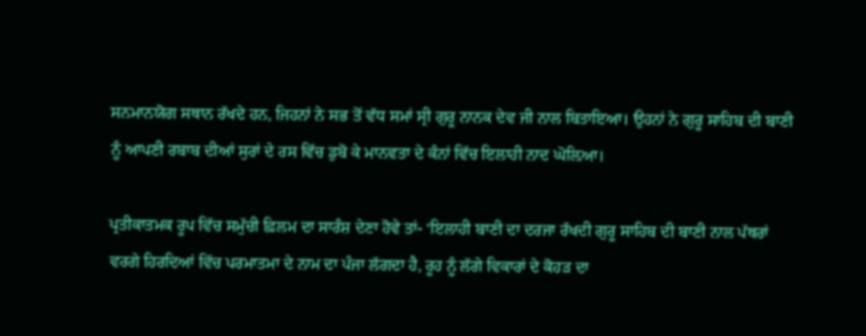ਸਨਮਾਨਯੋਗ ਸਥਾਨ ਰੱਖਦੇ ਹਨ, ਜਿਹਨਾਂ ਨੇ ਸਭ ਤੋਂ ਵੱਧ ਸਮਾਂ ਸ੍ਰੀ ਗੁਰੂ ਨਾਨਕ ਦੇਵ ਜੀ ਨਾਲ ਬਿਤਾਇਆ। ਉਹਨਾਂ ਨੇ ਗੁਰੂ ਸਾਹਿਬ ਦੀ ਬਾਣੀ ਨੂੰ ਆਪਣੀ ਰਬਾਬ ਦੀਆਂ ਸੁਰਾਂ ਦੇ ਰਸ ਵਿੱਚ ਡੁਬੋ ਕੇ ਮਾਨਵਤਾ ਦੇ ਕੰਨਾਂ ਵਿੱਚ ਇਲਾਹੀ ਨਾਦ ਘੋਲ਼ਿਆ।

ਪ੍ਰਤੀਕਾਤਮਕ ਰੂਪ ਵਿੱਚ ਸਮੁੱਚੀ ਫ਼ਿਲਮ ਦਾ ਸਾਰੰਸ਼ ਦੇਣਾ ਹੋਵੇ ਤਾਂ- ‘ਇਲਾਹੀ ਬਾਣੀ ਦਾ ਦਰਜਾ ਰੱਖਦੀ ਗੁਰੂ ਸਾਹਿਬ ਦੀ ਬਾਣੀ ਨਾਲ ਪੱਥਰਾਂ ਵਰਗੇ ਹਿਰਦਿਆਂ ਵਿੱਚ ਪਰਮਾਤਮਾ ਦੇ ਨਾਮ ਦਾ ਪੰਜਾ ਲੱਗਦਾ ਹੈ, ਰੂਹ ਨੂੰ ਲੱਗੇ ਵਿਕਾਰਾਂ ਦੇ ਕੋਹੜ ਦਾ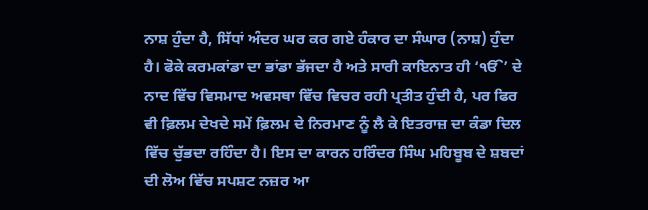ਨਾਸ਼ ਹੁੰਦਾ ਹੈ, ਸਿੱਧਾਂ ਅੰਦਰ ਘਰ ਕਰ ਗਏ ਹੰਕਾਰ ਦਾ ਸੰਘਾਰ (ਨਾਸ਼) ਹੁੰਦਾ ਹੈ। ਫੋਕੇ ਕਰਮਕਾਂਡਾ ਦਾ ਭਾਂਡਾ ਭੱਜਦਾ ਹੈ ਅਤੇ ਸਾਰੀ ਕਾਇਨਾਤ ਹੀ ‘ੴ’ ਦੇ ਨਾਦ ਵਿੱਚ ਵਿਸਮਾਦ ਅਵਸਥਾ ਵਿੱਚ ਵਿਚਰ ਰਹੀ ਪ੍ਰਤੀਤ ਹੁੰਦੀ ਹੈ, ਪਰ ਫਿਰ ਵੀ ਫ਼ਿਲਮ ਦੇਖਦੇ ਸਮੇਂ ਫ਼ਿਲਮ ਦੇ ਨਿਰਮਾਣ ਨੂੰ ਲੈ ਕੇ ਇਤਰਾਜ਼ ਦਾ ਕੰਡਾ ਦਿਲ ਵਿੱਚ ਚੁੱਭਦਾ ਰਹਿੰਦਾ ਹੈ। ਇਸ ਦਾ ਕਾਰਨ ਹਰਿੰਦਰ ਸਿੰਘ ਮਹਿਬੂਬ ਦੇ ਸ਼ਬਦਾਂ ਦੀ ਲੋਅ ਵਿੱਚ ਸਪਸ਼ਟ ਨਜ਼ਰ ਆ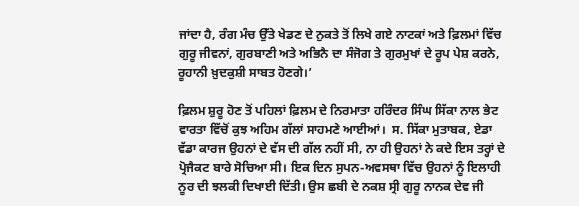ਜਾਂਦਾ ਹੈ, ਰੰਗ ਮੰਚ ਉੱਤੇ ਖੇਡਣ ਦੇ ਨੁਕਤੇ ਤੋਂ ਲਿਖੇ ਗਏ ਨਾਟਕਾਂ ਅਤੇ ਫ਼ਿਲਮਾਂ ਵਿੱਚ ਗੁਰੂ ਜੀਵਨਾਂ, ਗੁਰਬਾਣੀ ਅਤੇ ਅਭਿਨੈ ਦਾ ਸੰਜੋਗ ਤੇ ਗੁਰਮੁਖਾਂ ਦੇ ਰੂਪ ਪੇਸ਼ ਕਰਨੇ, ਰੂਹਾਨੀ ਖ਼ੁਦਕੁਸ਼ੀ ਸਾਬਤ ਹੋਣਗੇ।’

ਫ਼ਿਲਮ ਸ਼ੁਰੂ ਹੋਣ ਤੋਂ ਪਹਿਲਾਂ ਫ਼ਿਲਮ ਦੇ ਨਿਰਮਾਤਾ ਹਰਿੰਦਰ ਸਿੰਘ ਸਿੱਕਾ ਨਾਲ ਭੇਟ ਵਾਰਤਾ ਵਿੱਚੋਂ ਕੁਝ ਅਹਿਮ ਗੱਲਾਂ ਸਾਹਮਣੇ ਆਈਆਂ।  ਸ. ਸਿੱਕਾ ਮੁਤਾਬਕ, ਏਡਾ ਵੱਡਾ ਕਾਰਜ ਉਹਨਾਂ ਦੇ ਵੱਸ ਦੀ ਗੱਲ ਨਹੀਂ ਸੀ, ਨਾ ਹੀ ਉਹਨਾਂ ਨੇ ਕਦੇ ਇਸ ਤਰ੍ਹਾਂ ਦੇ ਪ੍ਰੋਜੈਕਟ ਬਾਰੇ ਸੋਚਿਆ ਸੀ। ਇਕ ਦਿਨ ਸੁਪਨ-ਅਵਸਥਾ ਵਿੱਚ ਉਹਨਾਂ ਨੂੰ ਇਲਾਹੀ ਨੂਰ ਦੀ ਝਲਕੀ ਦਿਖਾਈ ਦਿੱਤੀ। ਉਸ ਛਬੀ ਦੇ ਨਕਸ਼ ਸ੍ਰੀ ਗੁਰੂ ਨਾਨਕ ਦੇਵ ਜੀ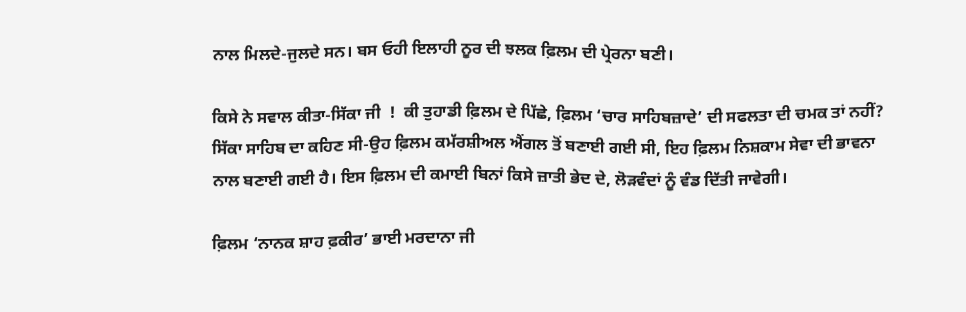ਨਾਲ ਮਿਲਦੇ-ਜੁਲਦੇ ਸਨ। ਬਸ ਓਹੀ ਇਲਾਹੀ ਨੂਰ ਦੀ ਝਲਕ ਫ਼ਿਲਮ ਦੀ ਪ੍ਰੇਰਨਾ ਬਣੀ।

ਕਿਸੇ ਨੇ ਸਵਾਲ ਕੀਤਾ-ਸਿੱਕਾ ਜੀ  !  ਕੀ ਤੁਹਾਡੀ ਫ਼ਿਲਮ ਦੇ ਪਿੱਛੇ, ਫ਼ਿਲਮ ‘ਚਾਰ ਸਾਹਿਬਜ਼ਾਦੇ’ ਦੀ ਸਫਲਤਾ ਦੀ ਚਮਕ ਤਾਂ ਨਹੀਂ? ਸਿੱਕਾ ਸਾਹਿਬ ਦਾ ਕਹਿਣ ਸੀ-ਉਹ ਫ਼ਿਲਮ ਕਮੱਰਸ਼ੀਅਲ ਐਂਗਲ ਤੋਂ ਬਣਾਈ ਗਈ ਸੀ, ਇਹ ਫ਼ਿਲਮ ਨਿਸ਼ਕਾਮ ਸੇਵਾ ਦੀ ਭਾਵਨਾ ਨਾਲ ਬਣਾਈ ਗਈ ਹੈ। ਇਸ ਫ਼ਿਲਮ ਦੀ ਕਮਾਈ ਬਿਨਾਂ ਕਿਸੇ ਜ਼ਾਤੀ ਭੇਦ ਦੇ, ਲੋੜਵੰਦਾਂ ਨੂੰ ਵੰਡ ਦਿੱਤੀ ਜਾਵੇਗੀ।

ਫ਼ਿਲਮ ‘ਨਾਨਕ ਸ਼ਾਹ ਫ਼ਕੀਰ’ ਭਾਈ ਮਰਦਾਨਾ ਜੀ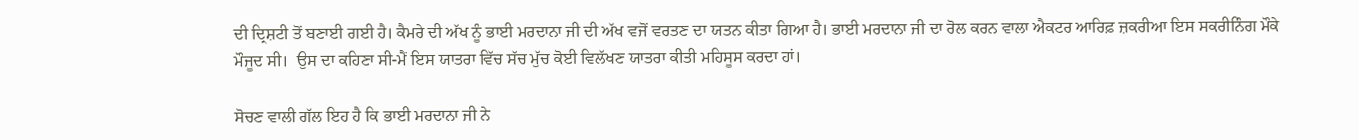ਦੀ ਦ੍ਰਿਸ਼ਟੀ ਤੋਂ ਬਣਾਈ ਗਈ ਹੈ। ਕੈਮਰੇ ਦੀ ਅੱਖ ਨੂੰ ਭਾਈ ਮਰਦਾਨਾ ਜੀ ਦੀ ਅੱਖ ਵਜੋਂ ਵਰਤਣ ਦਾ ਯਤਨ ਕੀਤਾ ਗਿਆ ਹੈ। ਭਾਈ ਮਰਦਾਨਾ ਜੀ ਦਾ ਰੋਲ ਕਰਨ ਵਾਲਾ ਐਕਟਰ ਆਰਿਫ਼ ਜ਼ਕਰੀਆ ਇਸ ਸਕਰੀਨਿੰਗ ਮੌਕੇ ਮੌਜੂਦ ਸੀ।  ਉਸ ਦਾ ਕਹਿਣਾ ਸੀ-ਮੈਂ ਇਸ ਯਾਤਰਾ ਵਿੱਚ ਸੱਚ ਮੁੱਚ ਕੋਈ ਵਿਲੱਖਣ ਯਾਤਰਾ ਕੀਤੀ ਮਹਿਸੂਸ ਕਰਦਾ ਹਾਂ।

ਸੋਚਣ ਵਾਲੀ ਗੱਲ ਇਹ ਹੈ ਕਿ ਭਾਈ ਮਰਦਾਨਾ ਜੀ ਨੇ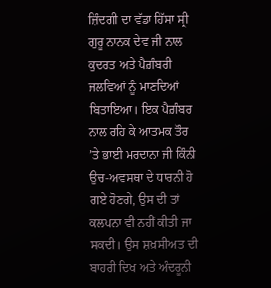ਜ਼ਿੰਦਗੀ ਦਾ ਵੱਡਾ ਹਿੱਸਾ ਸ੍ਰੀ ਗੁਰੂ ਨਾਨਕ ਦੇਵ ਜੀ ਨਾਲ ਕੁਦਰਤ ਅਤੇ ਪੈਗ਼ੰਬਰੀ ਜਲਵਿਆਂ ਨੂੰ ਮਾਣਦਿਆਂ ਬਿਤਾਇਆ। ਇਕ ਪੈਗ਼ੰਬਰ ਨਾਲ ਰਹਿ ਕੇ ਆਤਮਕ ਤੌਰ ’ਤੇ ਭਾਈ ਮਰਦਾਨਾ ਜੀ ਕਿੰਨੀ ਉਚ-ਅਵਸਥਾ ਦੇ ਧਾਰਨੀ ਹੋ ਗਏ ਹੋਣਗੇ, ਉਸ ਦੀ ਤਾਂ ਕਲਪਨਾ ਵੀ ਨਹੀਂ ਕੀਤੀ ਜਾ ਸਕਦੀ। ਉਸ ਸ਼ਖ਼ਸੀਅਤ ਦੀ ਬਾਹਰੀ ਦਿਖ ਅਤੇ ਅੰਦਰੂਨੀ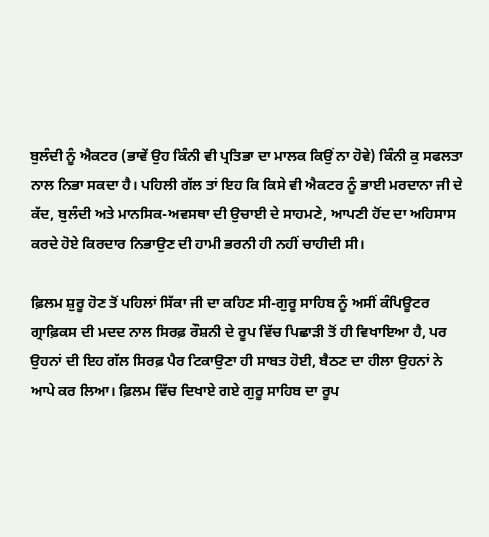ਬੁਲੰਦੀ ਨੂੰ ਐਕਟਰ (ਭਾਵੇਂ ਉਹ ਕਿੰਨੀ ਵੀ ਪ੍ਰਤਿਭਾ ਦਾ ਮਾਲਕ ਕਿਉਂ ਨਾ ਹੋਵੇ) ਕਿੰਨੀ ਕੁ ਸਫਲਤਾ ਨਾਲ ਨਿਭਾ ਸਕਦਾ ਹੈ। ਪਹਿਲੀ ਗੱਲ ਤਾਂ ਇਹ ਕਿ ਕਿਸੇ ਵੀ ਐਕਟਰ ਨੂੰ ਭਾਈ ਮਰਦਾਨਾ ਜੀ ਦੇ ਕੱਦ, ਬੁਲੰਦੀ ਅਤੇ ਮਾਨਸਿਕ-ਅਵਸਥਾ ਦੀ ਉਚਾਈ ਦੇ ਸਾਹਮਣੇ, ਆਪਣੀ ਹੋਂਦ ਦਾ ਅਹਿਸਾਸ ਕਰਦੇ ਹੋਏ ਕਿਰਦਾਰ ਨਿਭਾਉਣ ਦੀ ਹਾਮੀ ਭਰਨੀ ਹੀ ਨਹੀਂ ਚਾਹੀਦੀ ਸੀ।

ਫ਼ਿਲਮ ਸ਼ੁਰੂ ਹੋਣ ਤੋਂ ਪਹਿਲਾਂ ਸਿੱਕਾ ਜੀ ਦਾ ਕਹਿਣ ਸੀ-ਗੁਰੂ ਸਾਹਿਬ ਨੂੰ ਅਸੀਂ ਕੰਪਿਊਟਰ ਗ੍ਰਾਫ਼ਿਕਸ ਦੀ ਮਦਦ ਨਾਲ ਸਿਰਫ਼ ਰੌਸ਼ਨੀ ਦੇ ਰੂਪ ਵਿੱਚ ਪਿਛਾੜੀ ਤੋਂ ਹੀ ਵਿਖਾਇਆ ਹੈ, ਪਰ ਉਹਨਾਂ ਦੀ ਇਹ ਗੱਲ ਸਿਰਫ਼ ਪੈਰ ਟਿਕਾਉਣਾ ਹੀ ਸਾਬਤ ਹੋਈ, ਬੈਠਣ ਦਾ ਹੀਲਾ ਉਹਨਾਂ ਨੇ ਆਪੇ ਕਰ ਲਿਆ। ਫ਼ਿਲਮ ਵਿੱਚ ਦਿਖਾਏ ਗਏ ਗੁਰੂ ਸਾਹਿਬ ਦਾ ਰੂਪ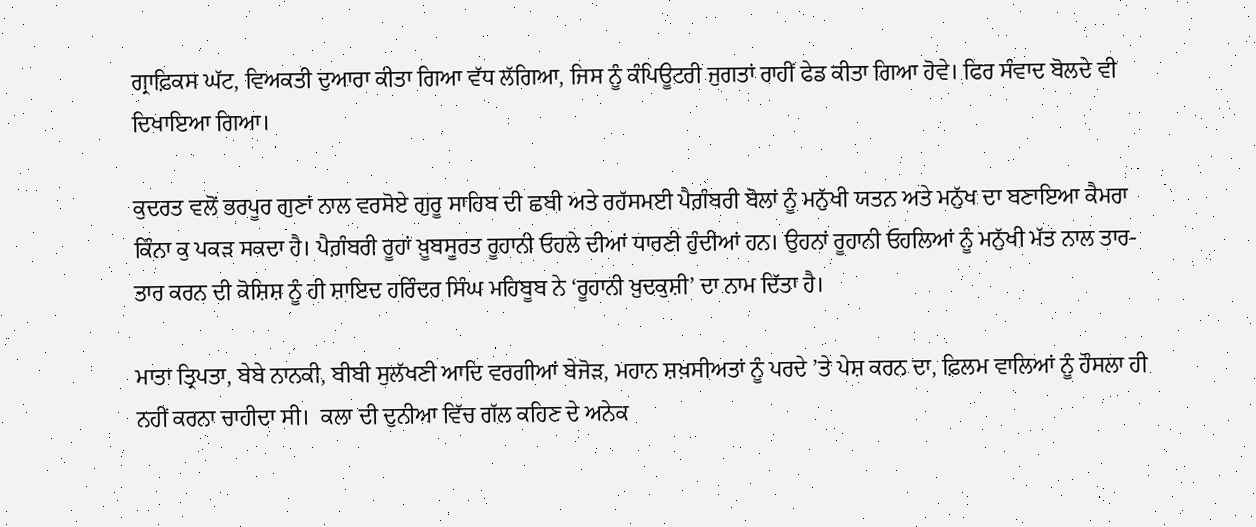ਗ੍ਰਾਫ਼ਿਕਸ ਘੱਟ, ਵਿਅਕਤੀ ਦੁਆਰਾ ਕੀਤਾ ਗਿਆ ਵੱਧ ਲੱਗਿਆ, ਜਿਸ ਨੂੰ ਕੰਪਿਊਟਰੀ ਜੁਗਤਾਂ ਰਾਹੀਂ ਫੇਡ ਕੀਤਾ ਗਿਆ ਹੋਵੇ। ਫਿਰ ਸੰਵਾਦ ਬੋਲਦੇ ਵੀ ਦਿਖਾਇਆ ਗਿਆ।

ਕੁਦਰਤ ਵਲੋਂ ਭਰਪੂਰ ਗੁਣਾਂ ਨਾਲ ਵਰਸੋਏ ਗੁਰੂ ਸਾਹਿਬ ਦੀ ਛਬੀ ਅਤੇ ਰਹੱਸਮਈ ਪੈਗ਼ੰਬਰੀ ਬੋਲਾਂ ਨੂੰ ਮਨੁੱਖੀ ਯਤਨ ਅਤੇ ਮਨੁੱਖ ਦਾ ਬਣਾਇਆ ਕੈਮਰਾ ਕਿੰਨਾ ਕੁ ਪਕੜ ਸਕਦਾ ਹੈ। ਪੈਗ਼ੰਬਰੀ ਰੂਹਾਂ ਖ਼ੂਬਸੂਰਤ ਰੂਹਾਨੀ ਓਹਲੇ ਦੀਆਂ ਧਾਰਣੀ ਹੁੰਦੀਆਂ ਹਨ। ਉਹਨਾਂ ਰੂਹਾਨੀ ਓਹਲਿਆਂ ਨੂੰ ਮਨੁੱਖੀ ਮੱਤ ਨਾਲ ਤਾਰ-ਤਾਰ ਕਰਨ ਦੀ ਕੋਸ਼ਿਸ਼ ਨੂੰ ਹੀ ਸ਼ਾਇਦ ਹਰਿੰਦਰ ਸਿੰਘ ਮਹਿਬੂਬ ਨੇ ‘ਰੂਹਾਨੀ ਖ਼ੁਦਕੁਸ਼ੀ’ ਦਾ ਨਾਮ ਦਿੱਤਾ ਹੈ।

ਮਾਤਾ ਤ੍ਰਿਪਤਾ, ਬੇਬੇ ਨਾਨਕੀ, ਬੀਬੀ ਸੁਲੱਖਣੀ ਆਦਿ ਵਰਗੀਆਂ ਬੇਜੋੜ, ਮਹਾਨ ਸ਼ਖ਼ਸੀਅਤਾਂ ਨੂੰ ਪਰਦੇ ’ਤੇ ਪੇਸ਼ ਕਰਨ ਦਾ, ਫ਼ਿਲਮ ਵਾਲਿਆਂ ਨੂੰ ਹੌਸਲਾ ਹੀ ਨਹੀਂ ਕਰਨਾ ਚਾਹੀਦਾ ਸੀ।  ਕਲਾ ਦੀ ਦੁਨੀਆ ਵਿੱਚ ਗੱਲ ਕਹਿਣ ਦੇ ਅਨੇਕ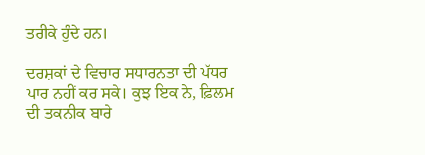ਤਰੀਕੇ ਹੁੰਦੇ ਹਨ।

ਦਰਸ਼ਕਾਂ ਦੇ ਵਿਚਾਰ ਸਧਾਰਨਤਾ ਦੀ ਪੱਧਰ ਪਾਰ ਨਹੀਂ ਕਰ ਸਕੇ। ਕੁਝ ਇਕ ਨੇ, ਫ਼ਿਲਮ ਦੀ ਤਕਨੀਕ ਬਾਰੇ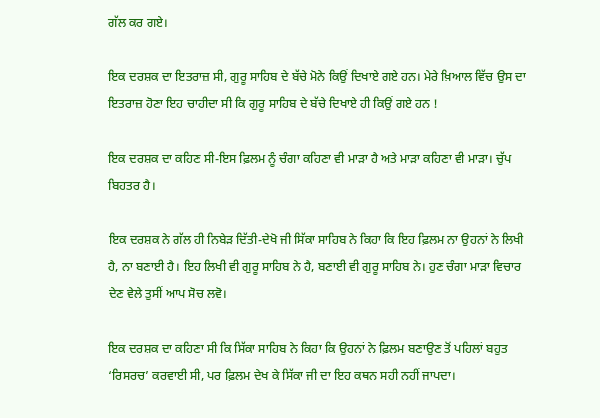ਗੱਲ ਕਰ ਗਏ।

ਇਕ ਦਰਸ਼ਕ ਦਾ ਇਤਰਾਜ਼ ਸੀ, ਗੁਰੂ ਸਾਹਿਬ ਦੇ ਬੱਚੇ ਮੋਨੇ ਕਿਉਂ ਦਿਖਾਏ ਗਏ ਹਨ। ਮੇਰੇ ਖ਼ਿਆਲ ਵਿੱਚ ਉਸ ਦਾ ਇਤਰਾਜ਼ ਹੋਣਾ ਇਹ ਚਾਹੀਦਾ ਸੀ ਕਿ ਗੁਰੂ ਸਾਹਿਬ ਦੇ ਬੱਚੇ ਦਿਖਾਏ ਹੀ ਕਿਉਂ ਗਏ ਹਨ !

ਇਕ ਦਰਸ਼ਕ ਦਾ ਕਹਿਣ ਸੀ-ਇਸ ਫ਼ਿਲਮ ਨੂੰ ਚੰਗਾ ਕਹਿਣਾ ਵੀ ਮਾੜਾ ਹੈ ਅਤੇ ਮਾੜਾ ਕਹਿਣਾ ਵੀ ਮਾੜਾ। ਚੁੱਪ ਬਿਹਤਰ ਹੈ।

ਇਕ ਦਰਸ਼ਕ ਨੇ ਗੱਲ ਹੀ ਨਿਬੇੜ ਦਿੱਤੀ-ਦੇਖੋ ਜੀ ਸਿੱਕਾ ਸਾਹਿਬ ਨੇ ਕਿਹਾ ਕਿ ਇਹ ਫ਼ਿਲਮ ਨਾ ਉਹਨਾਂ ਨੇ ਲਿਖੀ ਹੈ, ਨਾ ਬਣਾਈ ਹੈ। ਇਹ ਲਿਖੀ ਵੀ ਗੁਰੂ ਸਾਹਿਬ ਨੇ ਹੈ, ਬਣਾਈ ਵੀ ਗੁਰੂ ਸਾਹਿਬ ਨੇ। ਹੁਣ ਚੰਗਾ ਮਾੜਾ ਵਿਚਾਰ ਦੇਣ ਵੇਲੇ ਤੁਸੀਂ ਆਪ ਸੋਚ ਲਵੋ।

ਇਕ ਦਰਸ਼ਕ ਦਾ ਕਹਿਣਾ ਸੀ ਕਿ ਸਿੱਕਾ ਸਾਹਿਬ ਨੇ ਕਿਹਾ ਕਿ ਉਹਨਾਂ ਨੇ ਫ਼ਿਲਮ ਬਣਾਉਣ ਤੋਂ ਪਹਿਲਾਂ ਬਹੁਤ ‘ਰਿਸਰਚ’ ਕਰਵਾਈ ਸੀ, ਪਰ ਫ਼ਿਲਮ ਦੇਖ ਕੇ ਸਿੱਕਾ ਜੀ ਦਾ ਇਹ ਕਥਨ ਸਹੀ ਨਹੀਂ ਜਾਪਦਾ।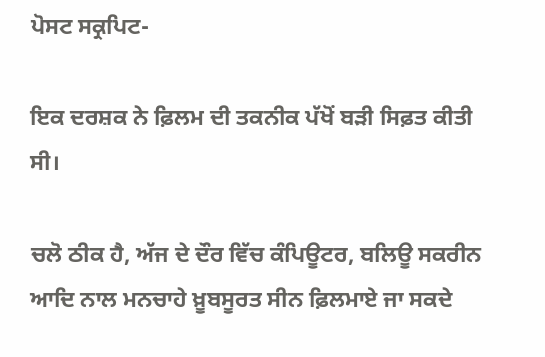ਪੋਸਟ ਸਕ੍ਰਪਿਟ-

ਇਕ ਦਰਸ਼ਕ ਨੇ ਫ਼ਿਲਮ ਦੀ ਤਕਨੀਕ ਪੱਖੋਂ ਬੜੀ ਸਿਫ਼ਤ ਕੀਤੀ ਸੀ।

ਚਲੋ ਠੀਕ ਹੈ, ਅੱਜ ਦੇ ਦੌਰ ਵਿੱਚ ਕੰਪਿਊਟਰ, ਬਲਿਊ ਸਕਰੀਨ ਆਦਿ ਨਾਲ ਮਨਚਾਹੇ ਖ਼ੂਬਸੂਰਤ ਸੀਨ ਫ਼ਿਲਮਾਏ ਜਾ ਸਕਦੇ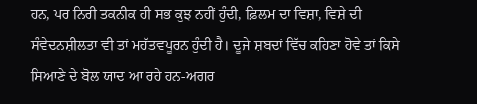ਹਨ, ਪਰ ਨਿਰੀ ਤਕਨੀਕ ਹੀ ਸਭ ਕੁਝ ਨਹੀਂ ਹੁੰਦੀ, ਫ਼ਿਲਮ ਦਾ ਵਿਸ਼ਾ, ਵਿਸ਼ੇ ਦੀ ਸੰਵੇਦਨਸ਼ੀਲਤਾ ਵੀ ਤਾਂ ਮਹੱਤਵਪੂਰਨ ਹੁੰਦੀ ਹੈ। ਦੂਜੇ ਸ਼ਬਦਾਂ ਵਿੱਚ ਕਹਿਣਾ ਹੋਵੇ ਤਾਂ ਕਿਸੇ ਸਿਆਣੇ ਦੇ ਬੋਲ ਯਾਦ ਆ ਰਹੇ ਹਨ-ਅਗਰ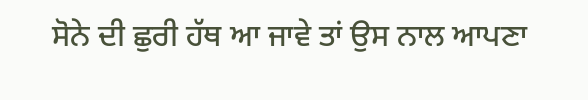ਸੋਨੇ ਦੀ ਛੁਰੀ ਹੱਥ ਆ ਜਾਵੇ ਤਾਂ ਉਸ ਨਾਲ ਆਪਣਾ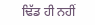ਢਿੱਡ ਹੀ ਨਹੀਂ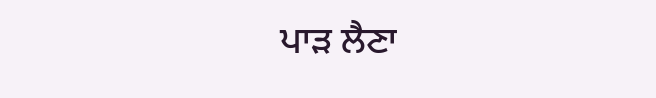ਪਾੜ ਲੈਣਾ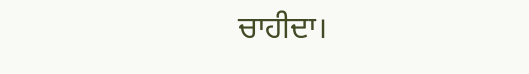ਚਾਹੀਦਾ।